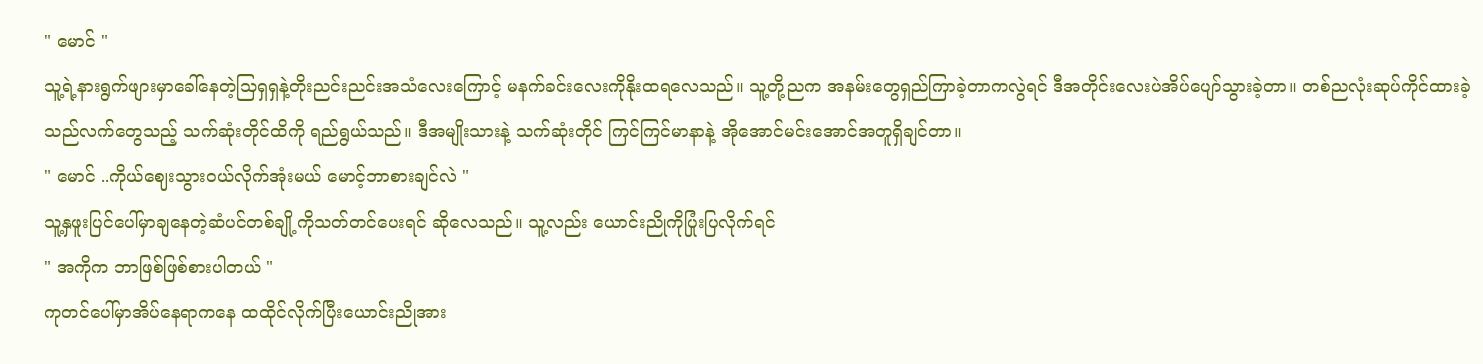" မောင် "
သူ့ရဲ့နားရွက်ဖျားမှာခေါ်နေတဲ့သြရှရှနဲ့တိုးညင်းညင်းအသံလေးကြောင့် မနက်ခင်းလေးကိုနိုးထရလေသည်။ သူ့တို့ညက အနမ်းတွေရှည်ကြာခဲ့တာကလွဲရင် ဒီအတိုင်းလေးပဲအိပ်ပျော်သွားခဲ့တာ။ တစ်ညလုံးဆုပ်ကိုင်ထားခဲ့သည်လက်တွေသည့် သက်ဆုံးတိုင်ထိကို ရည်ရွယ်သည်။ ဒီအမျိုးသားနဲ့ သက်ဆုံးတိုင် ကြင်ကြင်မာနာနဲ့ အိုအောင်မင်းအောင်အတူရှိချင်တာ။
" မောင် ..ကိုယ်ဈေးသွား၀ယ်လိုက်အုံးမယ် မောင့်ဘာစားချင်လဲ "
သူ့နှဖူးပြင်ပေါ်မှာချနေတဲ့ဆံပင်တစ်ချို့ကိုသတ်တင်ပေးရင် ဆိုလေသည်။ သူ့လည်း ယောင်းညိုကိုပြုံးပြလိုက်ရင်
" အကိုက ဘာဖြစ်ဖြစ်စားပါတယ် "
ကုတင်ပေါ်မှာအိပ်နေရာကနေ ထထိုင်လိုက်ပြီးယောင်းညိုအား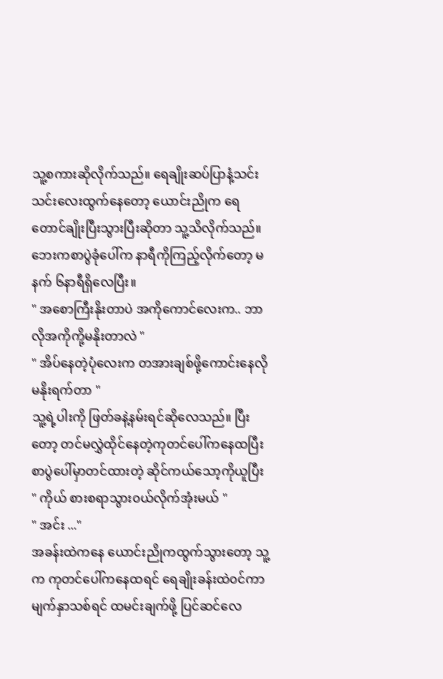သူ့စကားဆိုလိုက်သည်။ ရေချိုးဆပ်ပြာနံ့သင်းသင်းလေးထွက်နေတော့ ယောင်းညိုက ရေတောင်ချိုးပြီးသွားပြီးဆိုတာ သူ့သိလိုက်သည်။ ဘေးကစာပွဲခုံပေါ်က နာရီကိုကြည့်လိုက်တော့ မနက် ၆နာရီရှိလေပြီး။
" အစောကြီးနိုးတာပဲ အကိုကောင်လေးက.. ဘာလိုအကိုကို့မနိုးတာလဲ "
" အိပ်နေတဲ့ပုံလေးက တအားချစ်ဖို့ကောင်းနေလိုမနိုးရက်တာ "
သူ့ရဲ့ပါးကို ဖြတ်ခနဲ့နမ်းရင်ဆိုလေသည်။ ပြီးတော့ တင်မလွှဲထိုင်နေတဲ့ကုတင်ပေါ်ကနေထပြီး စာပွဲပေါ်မှာတင်ထားတဲ့ ဆိုင်ကယ်သော့ကိုယူပြီး
" ကိုယ် စားစရာသွား၀ယ်လိုက်အုံးမယ် "
" အင်း ..."
အခန်းထဲကနေ ယောင်းညိုကထွက်သွားတော့ သူ့က ကုတင်ပေါ်ကနေထရင် ရေချိုးခန်းထဲ၀င်ကာ မျက်နှာသစ်ရင် ထမင်းချက်ဖို့ ပြင်ဆင်လေ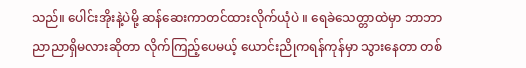သည်။ ပေါင်းအိုးနဲ့ပဲမို့ ဆန်ဆေးကာတင်ထားလိုက်ယုံပဲ ။ ရေခဲသေတ္တာထဲမှာ ဘာဘာညာညာရှိမလားဆိုတာ လိုက်ကြည့်ပေမယ့် ယောင်းညိုကရန်ကုန်မှာ သွားနေတာ တစ်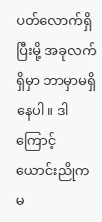ပတ်လောက်ရှိပြီးမို့ အခုလက်ရှိမှာ ဘာမှာမရှိနေပါ။ ဒါကြောင့် ယောင်းညိုက မ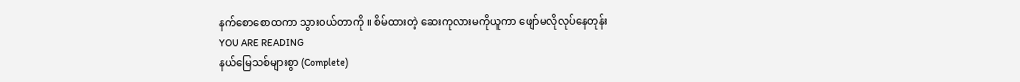နက်စောစောထကာ သွား၀ယ်တာကို ။ စိမ်ထားတဲ့ ဆေးကုလားမကိုယူကာ ဖျော်မလိုလုပ်နေတုန်း
YOU ARE READING
နယ်မြေသစ်များစွာ (Complete)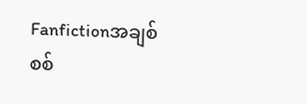Fanfictionအချစ်စစ်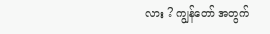လား ? ကျွန်တော် အတွက်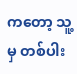ကတော့ သူ့မှ တစ်ပါး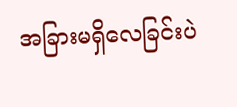အခြားမရှိလေခြင်းပဲ